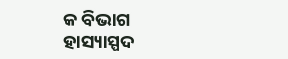କ ବିଭାଗ
ହାସ୍ୟାସ୍ପଦ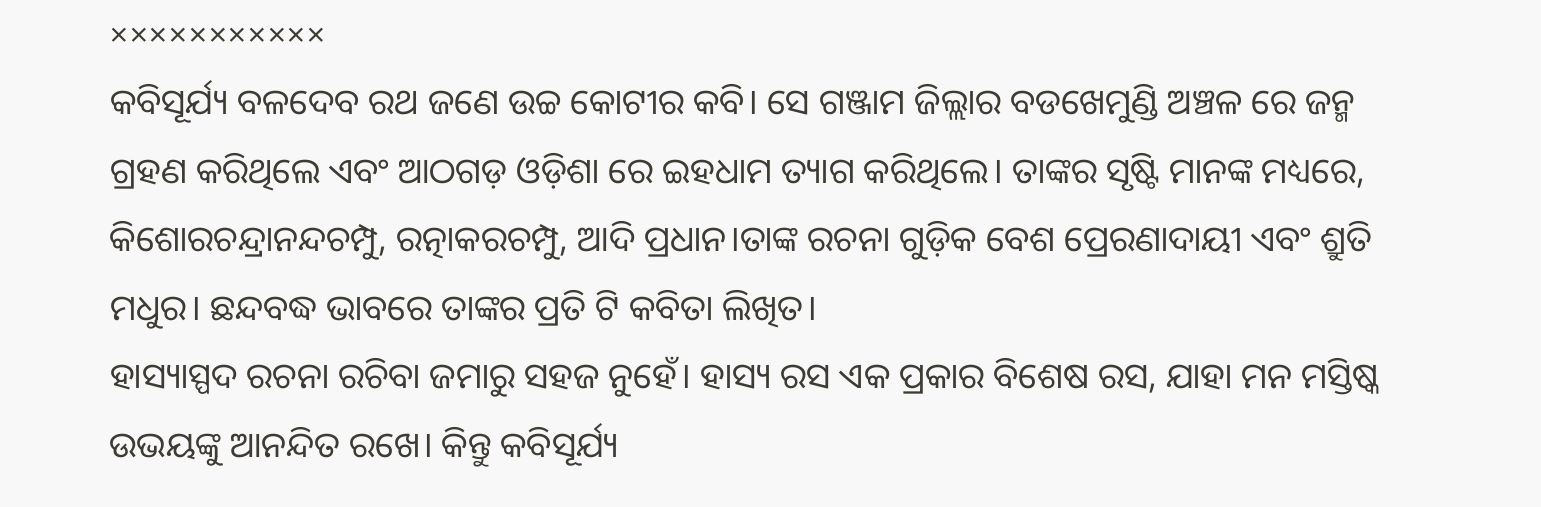×××××××××××
କବିସୂର୍ଯ୍ୟ ବଳଦେବ ରଥ ଜଣେ ଉଚ୍ଚ କୋଟୀର କବି। ସେ ଗଞ୍ଜାମ ଜିଲ୍ଲାର ବଡଖେମୁଣ୍ଡି ଅଞ୍ଚଳ ରେ ଜନ୍ମ ଗ୍ରହଣ କରିଥିଲେ ଏବଂ ଆଠଗଡ଼ ଓଡ଼ିଶା ରେ ଇହଧାମ ତ୍ୟାଗ କରିଥିଲେ। ତାଙ୍କର ସୃଷ୍ଟି ମାନଙ୍କ ମଧ୍ୟରେ, କିଶୋରଚନ୍ଦ୍ରାନନ୍ଦଚମ୍ପୁ, ରତ୍ନାକରଚମ୍ପୁ, ଆଦି ପ୍ରଧାନ।ତାଙ୍କ ରଚନା ଗୁଡ଼ିକ ବେଶ ପ୍ରେରଣାଦାୟୀ ଏବଂ ଶ୍ରୁତି ମଧୁର। ଛନ୍ଦବଦ୍ଧ ଭାବରେ ତାଙ୍କର ପ୍ରତି ଟି କବିତା ଲିଖିତ।
ହାସ୍ୟାସ୍ପଦ ରଚନା ରଚିବା ଜମାରୁ ସହଜ ନୁହେଁ। ହାସ୍ୟ ରସ ଏକ ପ୍ରକାର ବିଶେଷ ରସ, ଯାହା ମନ ମସ୍ତିଷ୍କ ଉଭୟଙ୍କୁ ଆନନ୍ଦିତ ରଖେ। କିନ୍ତୁ କବିସୂର୍ଯ୍ୟ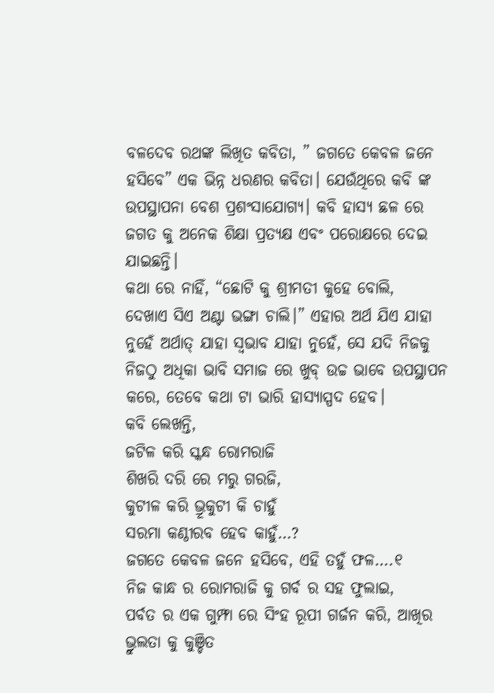ବଳଦେବ ରଥଙ୍କ ଲିଖିତ କବିତା, ” ଜଗତେ କେବଳ ଜନେ ହସିବେ” ଏକ ଭିନ୍ନ ଧରଣର କବିତା। ଯେଉଁଥିରେ କବି ଙ୍କ ଉପସ୍ଥାପନା ବେଶ ପ୍ରଶଂସାଯୋଗ୍ୟ। କବି ହାସ୍ୟ ଛଳ ରେ ଜଗତ କୁ ଅନେକ ଶିକ୍ଷା ପ୍ରତ୍ୟକ୍ଷ ଏବଂ ପରୋକ୍ଷରେ ଦେଇ ଯାଇଛନ୍ତି।
କଥା ରେ ନାହିଁ, “ଛୋଟି କୁ ଶ୍ରୀମତୀ କୁହେ ବୋଲି,
ଦେଖାଏ ସିଏ ଅଣ୍ଟା ଭଙ୍ଗା ଚାଲି।” ଏହାର ଅର୍ଥ ଯିଏ ଯାହା ନୁହେଁ ଅର୍ଥାତ୍ ଯାହା ସ୍ଵଭାବ ଯାହା ନୁହେଁ, ସେ ଯଦି ନିଜକୁ ନିଜଠୁ ଅଧିକା ଭାବି ସମାଜ ରେ ଖୁବ୍ ଉଚ୍ଚ ଭାବେ ଉପସ୍ଥାପନ କରେ, ତେବେ କଥା ଟା ଭାରି ହାସ୍ୟାସ୍ପଦ ହେବ।
କବି ଲେଖନ୍ତି,
ଜଟିଳ କରି ସ୍କନ୍ଧ ରୋମରାଜି
ଶିଖରି ଦରି ରେ ମରୁ ଗରଜି,
କୁଟୀଳ କରି ଭ୍ରୂକୁଟୀ କି ଚାହୁଁ
ସରମା କଣ୍ଠୀରବ ହେବ କାହୁଁ…?
ଜଗତେ କେବଳ ଜନେ ହସିବେ, ଏହି ତହୁଁ ଫଳ….୧
ନିଜ କାନ୍ଧ ର ରୋମରାଜି କୁ ଗର୍ବ ର ସହ ଫୁଲାଇ,
ପର୍ବତ ର ଏକ ଗୁମ୍ଫା ରେ ସିଂହ ରୂପୀ ଗର୍ଜନ କରି, ଆଖିର ଭ୍ରୁଲତା କୁ କୁଞ୍ଚିତ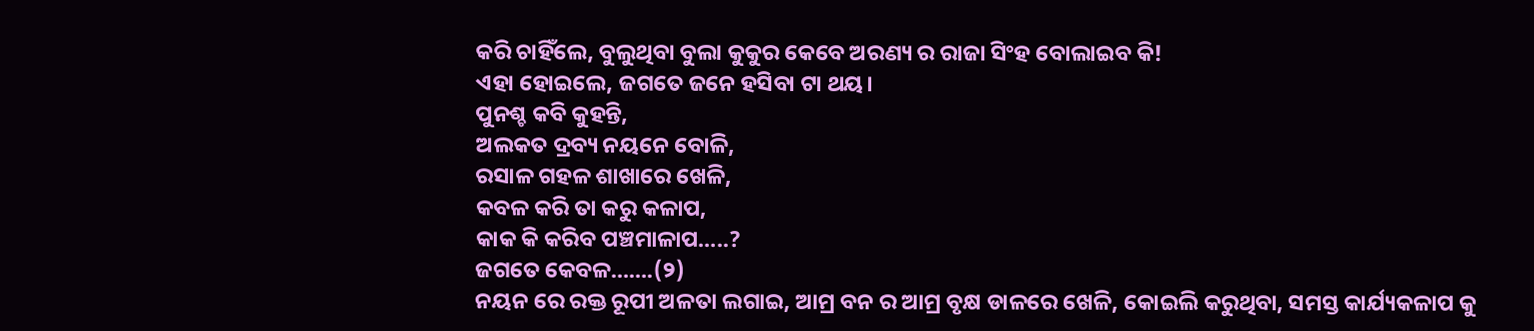କରି ଚାହିଁଲେ, ବୁଲୁଥିବା ବୁଲା କୁକୁର କେବେ ଅରଣ୍ୟ ର ରାଜା ସିଂହ ବୋଲାଇବ କି!
ଏହା ହୋଇଲେ, ଜଗତେ ଜନେ ହସିବା ଟା ଥୟ।
ପୁନଶ୍ଚ କବି କୁହନ୍ତି,
ଅଲକତ ଦ୍ରବ୍ୟ ନୟନେ ବୋଳି,
ରସାଳ ଗହଳ ଶାଖାରେ ଖେଳି,
କବଳ କରି ତା କରୁ କଳାପ,
କାକ କି କରିବ ପଞ୍ଚମାଳାପ…..?
ଜଗତେ କେବଳ…….(୨)
ନୟନ ରେ ରକ୍ତ ରୂପୀ ଅଳତା ଲଗାଇ, ଆମ୍ର ବନ ର ଆମ୍ର ବୃକ୍ଷ ଡାଳରେ ଖେଳି, କୋଇଲି କରୁଥିବା, ସମସ୍ତ କାର୍ଯ୍ୟକଳାପ କୁ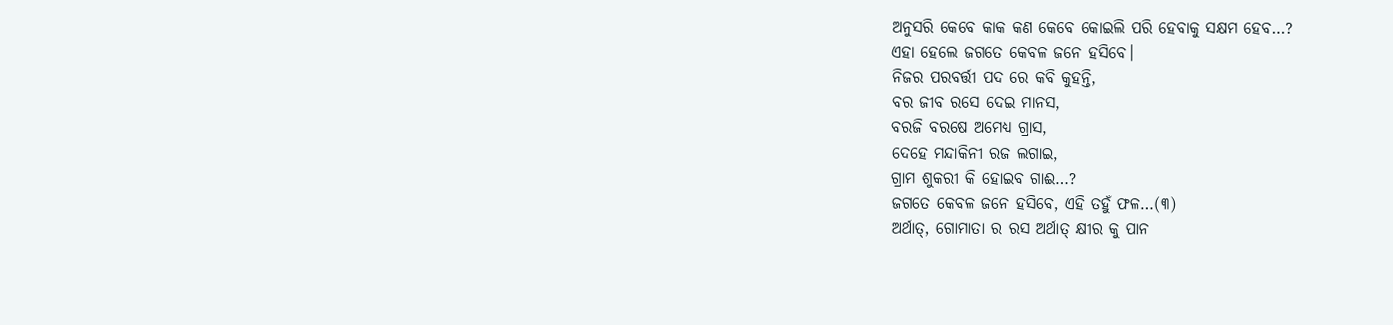ଅନୁସରି କେବେ କାକ କଣ କେବେ କୋଇଲି ପରି ହେବାକୁ ସକ୍ଷମ ହେବ…?
ଏହା ହେଲେ ଜଗତେ କେବଳ ଜନେ ହସିବେ।
ନିଜର ପରବର୍ତ୍ତୀ ପଦ ରେ କବି କୁହନ୍ତି,
ବର ଜୀବ ରସେ ଦେଇ ମାନସ,
ବରଜି ବରଷେ ଅମେଧ୍ୟ ଗ୍ରାସ,
ଦେହେ ମନ୍ଦାକିନୀ ରଜ ଲଗାଇ,
ଗ୍ରାମ ଶୁକରୀ କି ହୋଇବ ଗାଈ…?
ଜଗତେ କେବଳ ଜନେ ହସିବେ, ଏହି ତହୁଁ ଫଳ…(୩)
ଅର୍ଥାତ୍, ଗୋମାତା ର ରସ ଅର୍ଥାତ୍ କ୍ଷୀର କୁ ପାନ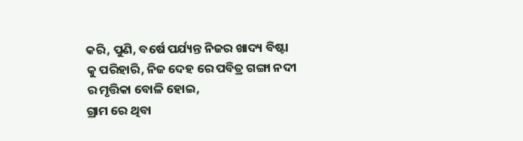କରି, ପୁଣି, ବର୍ଷେ ପର୍ଯ୍ୟନ୍ତ ନିଜର ଖାଦ୍ୟ ବିଷ୍ଟା କୁ ପରିହାରି, ନିଜ ଦେହ ରେ ପବିତ୍ର ଗଙ୍ଗା ନଦୀ ର ମୃତ୍ତିକା ବୋଳି ହୋଇ,
ଗ୍ରାମ ରେ ଥିବା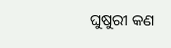ଘୁଷୁରୀ କଣ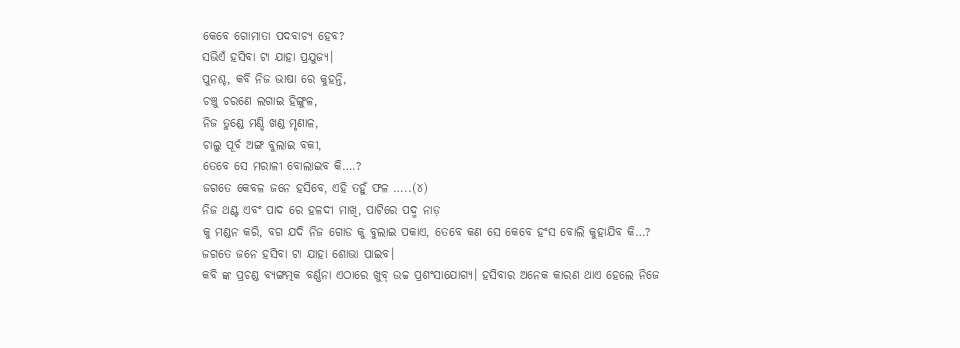କେବେ ଗୋମାତା ପଦବାଚ୍ୟ ହେବ?
ସଭିଏଁ ହସିବା ଟା ଯାହା ପ୍ରଯୁଜ୍ୟ।
ପୁନଶ୍ଚ, କବି ନିଜ ଭାଷା ରେ କୁହନ୍ତି,
ଚଞ୍ଚୁ ଚରଣେ ଲଗାଇ ହିଙ୍ଗୁଳ,
ନିଜ ତୁଣ୍ଡେ ମଣ୍ଡି ଖଣ୍ଡ ମୃଣାଳ,
ଚାଲୁ ପୂର୍ବ ଅଙ୍ଗ ବୁଲାଇ ବକୀ,
ତେବେ ସେ ମରାଳୀ ବୋଲାଇବ କି….?
ଜଗତେ କେବଳ ଜନେ ହସିବେ, ଏହି ତହୁଁ ଫଳ …..(୪)
ନିଜ ଥଣ୍ଟ ଏବଂ ପାଦ ରେ ହଳଦୀ ମାଖି, ପାଟିରେ ପଦ୍ମ ନାଡ଼
କୁ ମଣ୍ଡନ କରି, ବଗ ଯଦି ନିଜ ଗୋଡ କୁ ବୁଲାଇ ପକାଏ, ତେବେ କଣ ସେ କେବେ ହଂସ ବୋଲି କୁହାଯିବ କି…?
ଜଗତେ ଜନେ ହସିବା ଟା ଯାହା ଶୋଭା ପାଇବ।
କବି ଙ୍କ ପ୍ରଚଣ୍ଡ ବ୍ୟଙ୍ଗତ୍ମକ ବର୍ଣ୍ଣନା ଏଠାରେ ଖୁବ୍ ଉଚ୍ଚ ପ୍ରଶଂସାଯୋଗ୍ୟ। ହସିବାର ଅନେକ କାରଣ ଥାଏ ହେଲେ ନିଜେ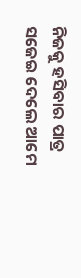ନିଜକୁ ହସିବାର ପାତ୍ର ସଜେଇ ଦେଲେ ଆମେ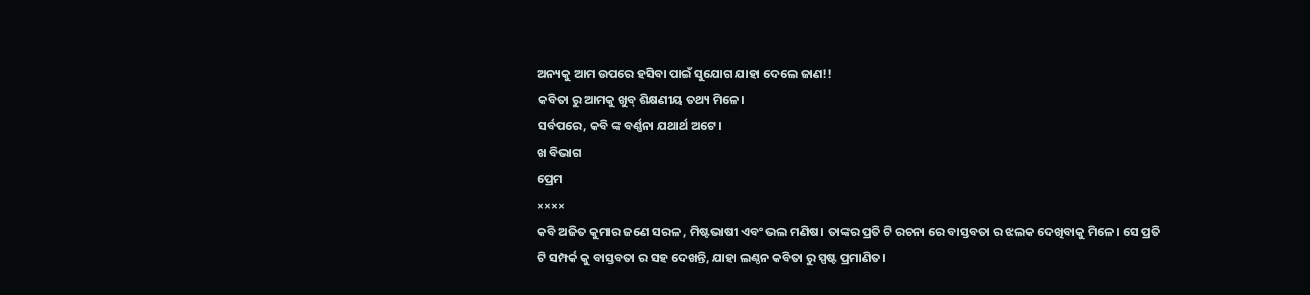ଅନ୍ୟକୁ ଆମ ଉପରେ ହସିବା ପାଇଁ ସୁଯୋଗ ଯାହା ଦେଲେ ଜାଣ!!
କବିତା ରୁ ଆମକୁ ଖୁବ୍ ଶିକ୍ଷଣୀୟ ତଥ୍ୟ ମିଳେ।
ସର୍ବପରେ, କବି ଙ୍କ ବର୍ଣ୍ଣନା ଯଥାର୍ଥ ଅଟେ।
ଖ ବିଭାଗ
ପ୍ରେମ
××××
କବି ଅଜିତ କୁମାର ଜଣେ ସରଳ , ମିଷ୍ଟଭାଷୀ ଏବଂ ଭଲ ମଣିଷ। ତାଙ୍କର ପ୍ରତି ଟି ରଚନା ରେ ବାସ୍ତବତା ର ଝଲକ ଦେଖିବାକୁ ମିଳେ। ସେ ପ୍ରତି ଟି ସମ୍ପର୍କ କୁ ବାସ୍ତବତା ର ସହ ଦେଖନ୍ତି, ଯାହା ଲଣ୍ଠନ କବିତା ରୁ ସ୍ପଷ୍ଟ ପ୍ରମାଣିତ।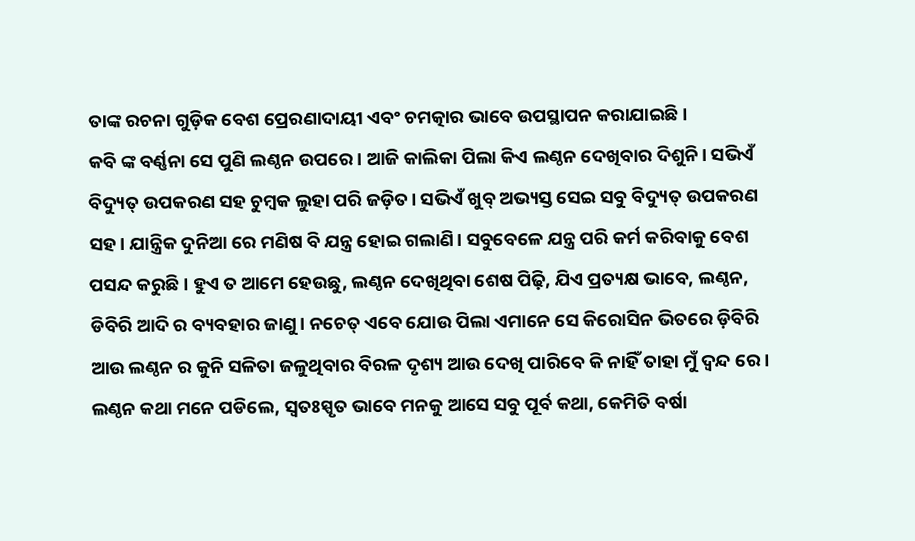ତାଙ୍କ ରଚନା ଗୁଡ଼ିକ ବେଶ ପ୍ରେରଣାଦାୟୀ ଏବଂ ଚମତ୍କାର ଭାବେ ଉପସ୍ଥାପନ କରାଯାଇଛି।
କବି ଙ୍କ ବର୍ଣ୍ଣନା ସେ ପୁଣି ଲଣ୍ଠନ ଉପରେ। ଆଜି କାଲିକା ପିଲା କିଏ ଲଣ୍ଠନ ଦେଖିବାର ଦିଶୁନି। ସଭିଏଁ ବିଦ୍ୟୁତ୍ ଉପକରଣ ସହ ଚୁମ୍ବକ ଲୁହା ପରି ଜଡ଼ିତ। ସଭିଏଁ ଖୁବ୍ ଅଭ୍ୟସ୍ତ ସେଇ ସବୁ ବିଦ୍ୟୁତ୍ ଉପକରଣ ସହ। ଯାନ୍ତ୍ରିକ ଦୁନିଆ ରେ ମଣିଷ ବି ଯନ୍ତ୍ର ହୋଇ ଗଲାଣି। ସବୁବେଳେ ଯନ୍ତ୍ର ପରି କର୍ମ କରିବାକୁ ବେଶ ପସନ୍ଦ କରୁଛି। ହୁଏ ତ ଆମେ ହେଉଛୁ, ଲଣ୍ଠନ ଦେଖିଥିବା ଶେଷ ପିଢ଼ି, ଯିଏ ପ୍ରତ୍ୟକ୍ଷ ଭାବେ, ଲଣ୍ଠନ, ଡିବିରି ଆଦି ର ବ୍ୟବହାର ଜାଣୁ। ନଚେତ୍ ଏବେ ଯୋଉ ପିଲା ଏମାନେ ସେ କିରୋସିନ ଭିତରେ ଡ଼ିବିରି ଆଉ ଲଣ୍ଠନ ର କୁନି ସଳିତା ଜଳୁଥିବାର ବିରଳ ଦୃଶ୍ୟ ଆଉ ଦେଖି ପାରିବେ କି ନାହିଁ ତାହା ମୁଁ ଦ୍ଵନ୍ଦ ରେ। ଲଣ୍ଠନ କଥା ମନେ ପଡିଲେ, ସ୍ୱତଃସ୍ପୃତ ଭାବେ ମନକୁ ଆସେ ସବୁ ପୂର୍ବ କଥା, କେମିତି ବର୍ଷା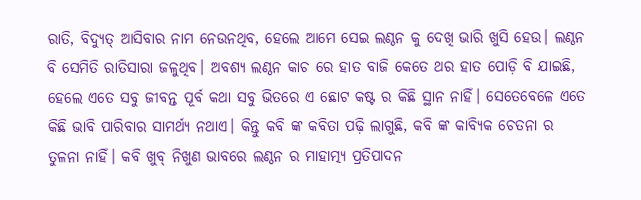ରାତି, ବିଦ୍ୟୁତ୍ ଆସିବାର ନାମ ନେଉନଥିବ, ହେଲେ ଆମେ ସେଇ ଲଣ୍ଠନ କୁ ଦେଖି ଭାରି ଖୁସି ହେଉ। ଲଣ୍ଠନ ବି ସେମିତି ରାତିସାରା ଜଳୁଥିବ। ଅବଶ୍ୟ ଲଣ୍ଠନ କାଚ ରେ ହାତ ବାଜି କେତେ ଥର ହାତ ପୋଡ଼ି ବି ଯାଇଛି, ହେଲେ ଏତେ ସବୁ ଜୀବନ୍ତ ପୂର୍ବ କଥା ସବୁ ଭିତରେ ଏ ଛୋଟ କଷ୍ଟ ର କିଛି ସ୍ଥାନ ନାହିଁ। ସେତେବେଳେ ଏତେ କିଛି ଭାବି ପାରିବାର ସାମର୍ଥ୍ୟ ନଥାଏ। କିନ୍ତୁ କବି ଙ୍କ କବିତା ପଢ଼ି ଲାଗୁଛି, କବି ଙ୍କ କାବ୍ୟିକ ଚେତନା ର ତୁଳନା ନାହିଁ। କବି ଖୁବ୍ ନିଖୁଣ ଭାବରେ ଲଣ୍ଠନ ର ମାହାତ୍ମ୍ୟ ପ୍ରତିପାଦନ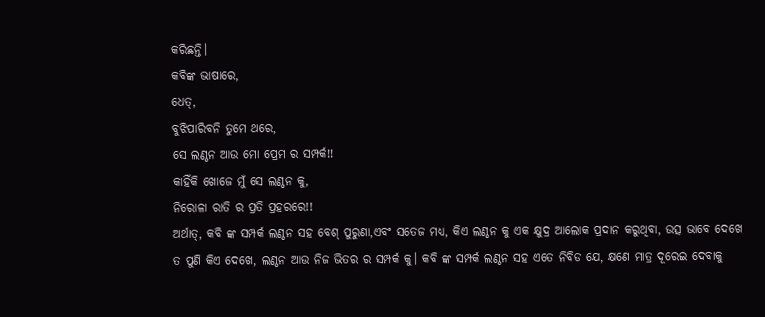କରିଛନ୍ତି।
କବିଙ୍କ ଭାଷାରେ,
ଧେତ୍,
ବୁଝିପାରିବନି ତୁମେ ଥରେ,
ସେ ଲଣ୍ଠନ ଆଉ ମୋ ପ୍ରେମ ର ସମ୍ପର୍କ!!
କାହିଁକି ଖୋଜେ ମୁଁ ସେ ଲଣ୍ଠନ କୁ,
ନିରୋଳା ରାତି ର ପ୍ରତି ପ୍ରହରରେ!!
ଅର୍ଥାତ୍, କବି ଙ୍କ ସମ୍ପର୍କ ଲଣ୍ଠନ ସହ ବେଶ୍ ପୁରୁଣା,ଏବଂ ସତେଜ ମଧ୍ୟ, କିଏ ଲଣ୍ଠନ କୁ ଏକ କ୍ଷୁଦ୍ର ଆଲୋକ ପ୍ରଦାନ କରୁଥିବା, ଉତ୍ସ ଭାବେ ଦେଖେ ତ ପୁଣି କିଏ ଦେଖେ, ଲଣ୍ଠନ ଆଉ ନିଜ ଭିତର ର ସମ୍ପର୍କ କୁ। କବି ଙ୍କ ସମ୍ପର୍କ ଲଣ୍ଠନ ସହ ଏତେ ନିବିଡ ଯେ, କ୍ଷଣେ ମାତ୍ର ଦୂରେଇ ଦେବାକୁ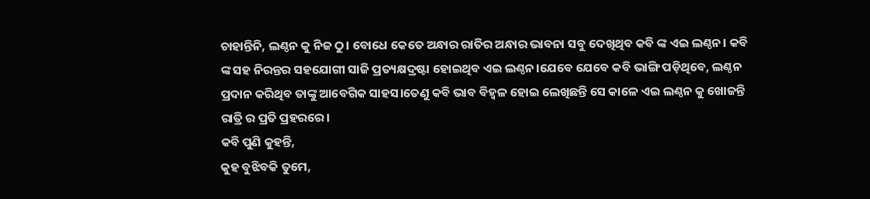ଚାହାନ୍ତିନି, ଲଣ୍ଠନ କୁ ନିଜ ଠୁ। ବୋଧେ କେତେ ଅନ୍ଧାର ରାତିର ଅନ୍ଧାର ଭାବନା ସବୁ ଦେଖିଥିବ କବି ଙ୍କ ଏଇ ଲଣ୍ଠନ। କବି ଙ୍କ ସହ ନିରନ୍ତର ସହଯୋଗୀ ସାଜି ପ୍ରତ୍ୟକ୍ଷଦ୍ରଷ୍ଟା ହୋଇଥିବ ଏଇ ଲଣ୍ଠନ।ଯେବେ ଯେବେ କବି ଭାଙ୍ଗି ପଡ଼ିଥିବେ, ଲଣ୍ଠନ ପ୍ରଦାନ କରିଥିବ ତାଙ୍କୁ ଆବେଗିକ ସାହସ।ତେଣୁ କବି ଭାବ ବିହ୍ୱଳ ହୋଇ ଲେଖିଛନ୍ତି ସେ କାଳେ ଏଇ ଲଣ୍ଠନ କୁ ଖୋଜନ୍ତି ରାତ୍ରି ର ପ୍ରତି ପ୍ରହରରେ।
କବି ପୁଣି କୁହନ୍ତି,
କୁହ ବୁଝିବକି ତୁମେ,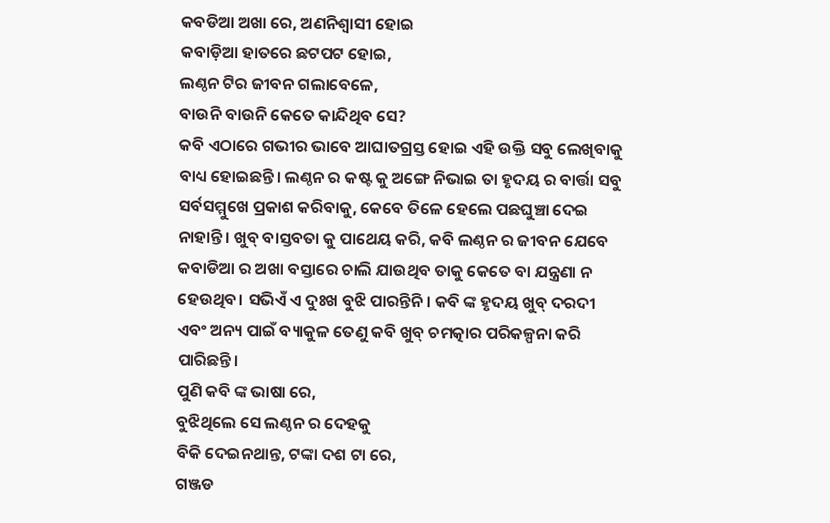କବଡିଆ ଅଖା ରେ, ଅଣନିଶ୍ୱାସୀ ହୋଇ
କବାଡ଼ିଆ ହାତରେ ଛଟପଟ ହୋଇ,
ଲଣ୍ଠନ ଟିର ଜୀବନ ଗଲାବେଳେ,
ବାଉନି ବାଉନି କେତେ କାନ୍ଦିଥିବ ସେ?
କବି ଏଠାରେ ଗଭୀର ଭାବେ ଆଘାତଗ୍ରସ୍ତ ହୋଇ ଏହି ଉକ୍ତି ସବୁ ଲେଖିବାକୁ ବାଧ୍ୟ ହୋଇଛନ୍ତି। ଲଣ୍ଠନ ର କଷ୍ଟ କୁ ଅଙ୍ଗେ ନିଭାଇ ତା ହୃଦୟ ର ବାର୍ତ୍ତା ସବୁ ସର୍ବସମ୍ମୁଖେ ପ୍ରକାଶ କରିବାକୁ, କେବେ ତିଳେ ହେଲେ ପଛଘୁଞ୍ଚା ଦେଇ ନାହାନ୍ତି। ଖୁବ୍ ବାସ୍ତବତା କୁ ପାଥେୟ କରି, କବି ଲଣ୍ଠନ ର ଜୀବନ ଯେବେ କବାଡିଆ ର ଅଖା ବସ୍ତାରେ ଚାଲି ଯାଉଥିବ ତାକୁ କେତେ ବା ଯନ୍ତ୍ରଣା ନ ହେଉଥିବ। ସଭିଏଁ ଏ ଦୁଃଖ ବୁଝି ପାରନ୍ତିନି। କବି ଙ୍କ ହୃଦୟ ଖୁବ୍ ଦରଦୀ ଏବଂ ଅନ୍ୟ ପାଇଁ ବ୍ୟାକୁଳ ତେଣୁ କବି ଖୁବ୍ ଚମତ୍କାର ପରିକଳ୍ପନା କରି ପାରିଛନ୍ତି।
ପୁଣି କବି ଙ୍କ ଭାଷା ରେ,
ବୁଝିଥିଲେ ସେ ଲଣ୍ଠନ ର ଦେହକୁ
ବିକି ଦେଇନଥାନ୍ତ, ଟଙ୍କା ଦଶ ଟା ରେ,
ଗଞ୍ଜଡ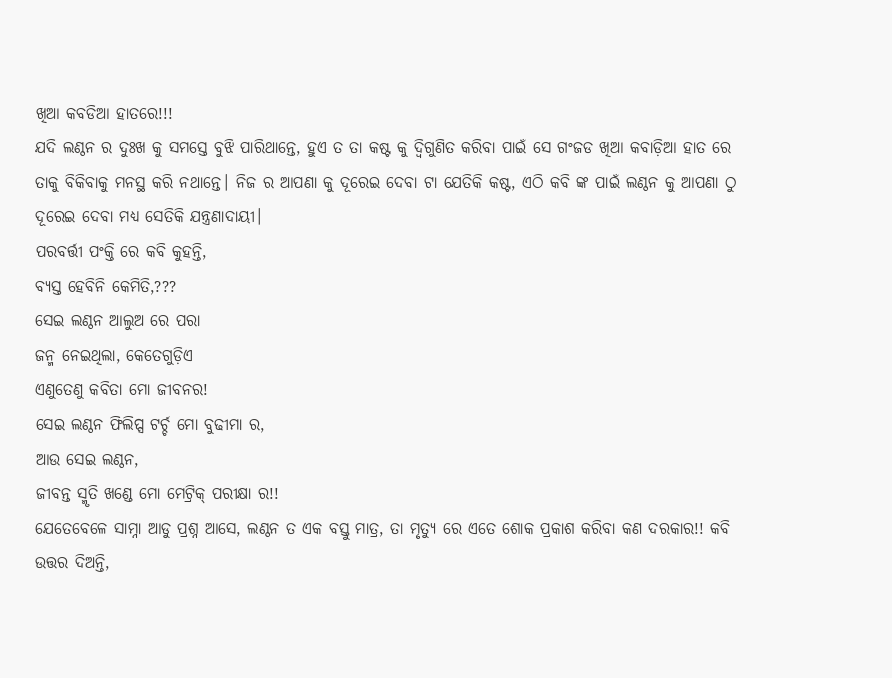ଖିଆ କବଡିଆ ହାତରେ!!!
ଯଦି ଲଣ୍ଠନ ର ଦୁଃଖ କୁ ସମସ୍ତେ ବୁଝି ପାରିଥାନ୍ତେ, ହୁଏ ତ ତା କଷ୍ଟ କୁ ଦ୍ଵିଗୁଣିତ କରିବା ପାଇଁ ସେ ଗଂଜଡ ଖିଆ କବାଡ଼ିଆ ହାତ ରେ ତାକୁ ବିକିବାକୁ ମନସ୍ଥ କରି ନଥାନ୍ତେ। ନିଜ ର ଆପଣା କୁ ଦୂରେଇ ଦେବା ଟା ଯେତିକି କଷ୍ଟ, ଏଠି କବି ଙ୍କ ପାଇଁ ଲଣ୍ଠନ କୁ ଆପଣା ଠୁ ଦୂରେଇ ଦେବା ମଧ୍ୟ ସେତିକି ଯନ୍ତ୍ରଣାଦାୟୀ।
ପରବର୍ତ୍ତୀ ପଂକ୍ତି ରେ କବି କୁହନ୍ତି,
ବ୍ୟସ୍ତ ହେବିନି କେମିତି,???
ସେଇ ଲଣ୍ଠନ ଆଲୁଅ ରେ ପରା
ଜନ୍ମ ନେଇଥିଲା, କେତେଗୁଡ଼ିଏ
ଏଣୁତେଣୁ କବିତା ମୋ ଜୀବନର!
ସେଇ ଲଣ୍ଠନ ଫିଲିପ୍ସ ଟର୍ଚ୍ଚ ମୋ ବୁଢୀମା ର,
ଆଉ ସେଇ ଲଣ୍ଠନ,
ଜୀବନ୍ତ ସ୍ମୃତି ଖଣ୍ଡେ ମୋ ମେଟ୍ରିକ୍ ପରୀକ୍ଷା ର!!
ଯେତେବେଳେ ସାମ୍ନା ଆଡୁ ପ୍ରଶ୍ନ ଆସେ, ଲଣ୍ଠନ ତ ଏକ ବସ୍ତୁ ମାତ୍ର, ତା ମୃତ୍ୟୁ ରେ ଏତେ ଶୋକ ପ୍ରକାଶ କରିବା କଣ ଦରକାର!! କବି ଉତ୍ତର ଦିଅନ୍ତି,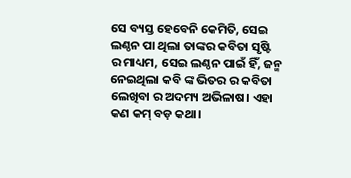ସେ ବ୍ୟସ୍ତ ହେବେନି କେମିତି, ସେଇ ଲଣ୍ଠନ ପା ଥିଲା ତାଙ୍କର କବିତା ସୃଷ୍ଟି ର ମାଧ୍ୟମ, ସେଇ ଲଣ୍ଠନ ପାଇଁ ହିଁ, ଜନ୍ମ ନେଇଥିଲା କବି ଙ୍କ ଭିତର ର କବିତା ଲେଖିବା ର ଅଦମ୍ୟ ଅଭିଳାଷ। ଏହା କଣ କମ୍ ବଡ଼ କଥା।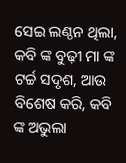ସେଇ ଲଣ୍ଠନ ଥିଲା, କବି ଙ୍କ ବୁଢ଼ୀ ମା ଙ୍କ ଟର୍ଚ୍ଚ ସଦୃଶ, ଆଉ ବିଶେଷ କରି, କବି ଙ୍କ ଅଭୁଲା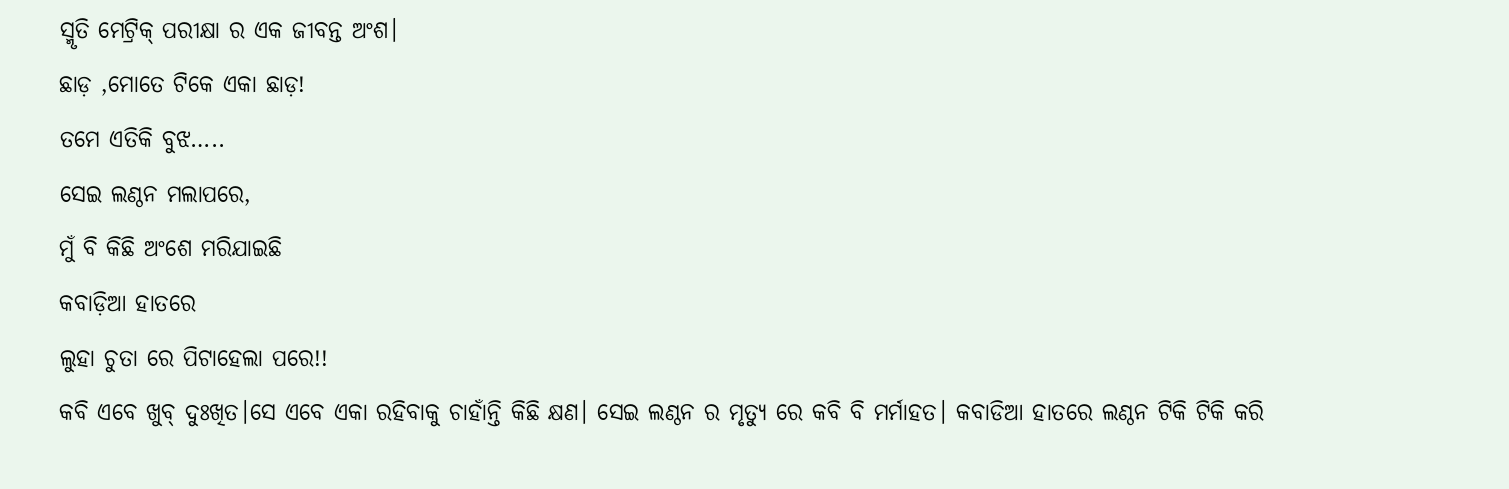ସ୍ମୃତି ମେଟ୍ରିକ୍ ପରୀକ୍ଷା ର ଏକ ଜୀବନ୍ତ ଅଂଶ।
ଛାଡ଼ ,ମୋତେ ଟିକେ ଏକା ଛାଡ଼!
ତମେ ଏତିକି ବୁଝ…..
ସେଇ ଲଣ୍ଠନ ମଲାପରେ,
ମୁଁ ବି କିଛି ଅଂଶେ ମରିଯାଇଛି
କବାଡ଼ିଆ ହାତରେ
ଲୁହା ଚୁତା ରେ ପିଟାହେଲା ପରେ!!
କବି ଏବେ ଖୁବ୍ ଦୁଃଖିତ।ସେ ଏବେ ଏକା ରହିବାକୁ ଚାହାଁନ୍ତି କିଛି କ୍ଷଣ। ସେଇ ଲଣ୍ଠନ ର ମୃତ୍ୟୁ ରେ କବି ବି ମର୍ମାହତ। କବାଡିଆ ହାତରେ ଲଣ୍ଠନ ଟିକି ଟିକି କରି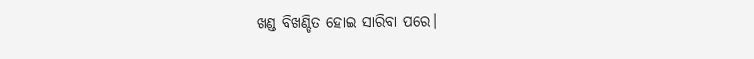ଖଣ୍ଡ ବିଖଣ୍ଡିତ ହୋଇ ସାରିବା ପରେ।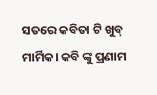ସତରେ କବିତା ଟି ଖୁବ୍ ମାର୍ମିକ। କବି ଙ୍କୁ ପ୍ରଣାମ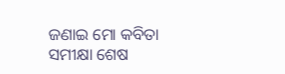ଜଣାଇ ମୋ କବିତା ସମୀକ୍ଷା ଶେଷ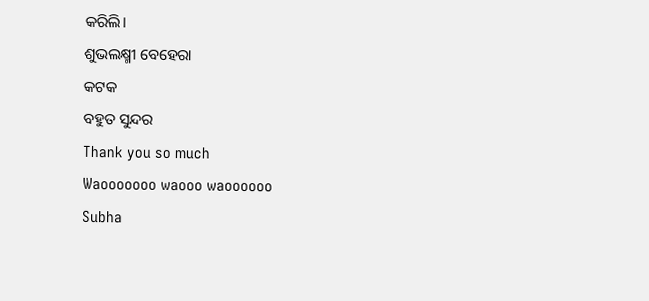କରିଲି।
ଶୁଭଲକ୍ଷ୍ମୀ ବେହେରା
କଟକ
ବହୁତ ସୁନ୍ଦର
Thank you so much
Waooooooo waooo waoooooo
Subha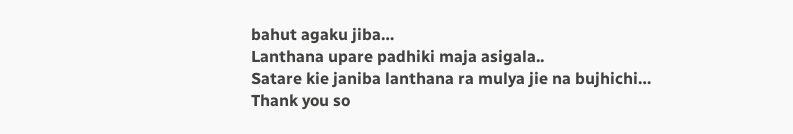bahut agaku jiba…
Lanthana upare padhiki maja asigala..
Satare kie janiba lanthana ra mulya jie na bujhichi…
Thank you so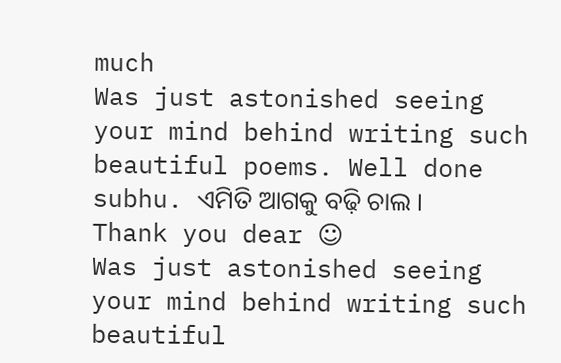much
Was just astonished seeing your mind behind writing such beautiful poems. Well done subhu. ଏମିତି ଆଗକୁ ବଢ଼ି ଚାଲ ।
Thank you dear ☺
Was just astonished seeing your mind behind writing such beautiful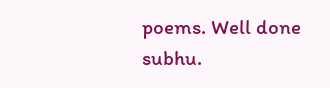poems. Well done subhu.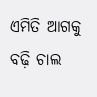ଏମିତି ଆଗକୁ ବଢ଼ି ଚାଲ